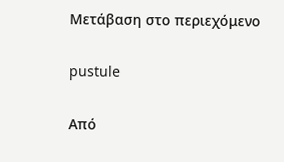Μετάβαση στο περιεχόμενο

pustule

Από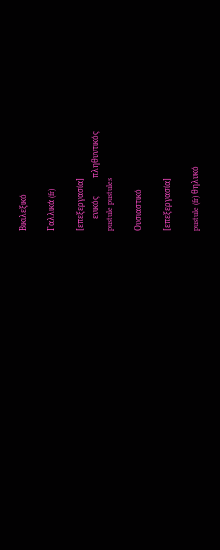Βικιλεξικό

Γαλλικά (fr)

[επεξεργασία]
      ενικός         πληθυντικός
pustule pustules

Ουσιαστικό

[επεξεργασία]

pustule (fr) θηλυκό